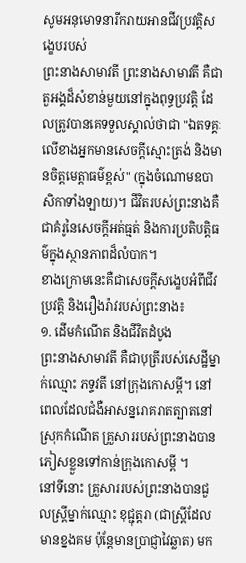សូមអនុមោទនារីករាយអានជីវប្រវត្តិសង្ខេបរបស់
ព្រះនាងសាមាវតី ព្រះនាងសាមាវតី គឺជាតួអង្គដ៏សំខាន់មួយនៅក្នុងពុទ្ធប្រវត្តិ ដែលត្រូវបានគេទទួលស្គាល់ថាជា "ឯតទគ្គៈលើខាងអ្នកមានសេចក្តីស្មោះត្រង់ និងមានចិត្តមេត្តាធម៌ខ្ពស់" (ក្នុងចំណោមឧបាសិកាទាំងឡាយ)។ ជីវិតរបស់ព្រះនាងគឺជាគំរូនៃសេចក្តីអត់ធ្មត់ និងការប្រតិបត្តិធម៌ក្នុងស្ថានភាពដ៏លំបាក។
ខាងក្រោមនេះគឺជាសេចក្តីសង្ខេបអំពីជីវប្រវត្តិ និងរឿងរ៉ាវរបស់ព្រះនាង៖
១. ដើមកំណើត និងជីវិតដំបូង
ព្រះនាងសាមាវតី គឺជាបុត្រីរបស់សេដ្ឋីម្នាក់ឈ្មោះ ភទ្ទវតី នៅក្រុងកោសម្ពី។ នៅពេលដែលជំងឺអាសន្នរោគរាតត្បាតនៅស្រុកកំណើត គ្រួសាររបស់ព្រះនាងបានភៀសខ្លួនទៅកាន់ក្រុងកោសម្ពី ។
នៅទីនោះ គ្រួសាររបស់ព្រះនាងបានជួលស្ត្រីម្នាក់ឈ្មោះ ខុជ្ជុត្តរា (ជាស្ត្រីដែលមានខ្នងគម ប៉ុន្តែមានប្រាជ្ញាវៃឆ្លាត) មក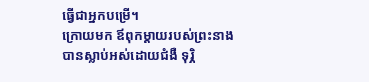ធ្វើជាអ្នកបម្រើ។
ក្រោយមក ឪពុកម្តាយរបស់ព្រះនាងបានស្លាប់អស់ដោយជំងឺ ទុរ្ភិ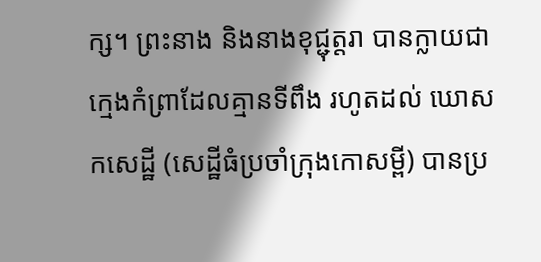ក្ស។ ព្រះនាង និងនាងខុជ្ជុត្តរា បានក្លាយជាក្មេងកំព្រាដែលគ្មានទីពឹង រហូតដល់ ឃោសកសេដ្ឋី (សេដ្ឋីធំប្រចាំក្រុងកោសម្ពី) បានប្រ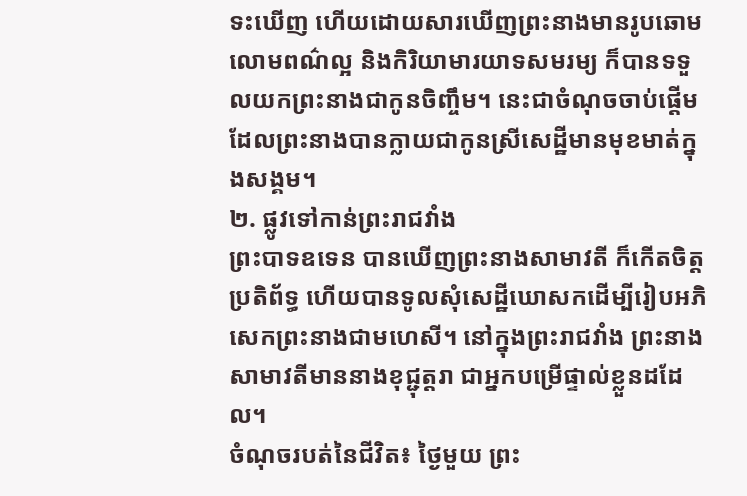ទះឃើញ ហើយដោយសារឃើញព្រះនាងមានរូបឆោមលោមពណ៌ល្អ និងកិរិយាមារយាទសមរម្យ ក៏បានទទួលយកព្រះនាងជាកូនចិញ្ចឹម។ នេះជាចំណុចចាប់ផ្តើមដែលព្រះនាងបានក្លាយជាកូនស្រីសេដ្ឋីមានមុខមាត់ក្នុងសង្គម។
២. ផ្លូវទៅកាន់ព្រះរាជវាំង
ព្រះបាទឧទេន បានឃើញព្រះនាងសាមាវតី ក៏កើតចិត្តប្រតិព័ទ្ធ ហើយបានទូលសុំសេដ្ឋីឃោសកដើម្បីរៀបអភិសេកព្រះនាងជាមហេសី។ នៅក្នុងព្រះរាជវាំង ព្រះនាងសាមាវតីមាននាងខុជ្ជុត្តរា ជាអ្នកបម្រើផ្ទាល់ខ្លួនដដែល។
ចំណុចរបត់នៃជីវិត៖ ថ្ងៃមួយ ព្រះ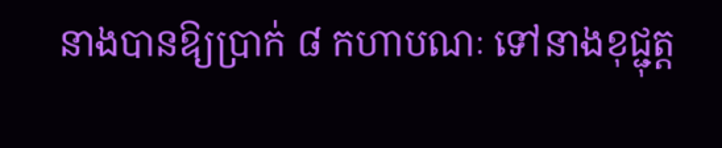នាងបានឱ្យប្រាក់ ៨ កហាបណៈ ទៅនាងខុជ្ជុត្ត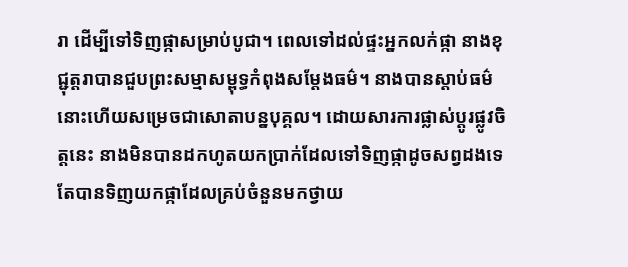រា ដើម្បីទៅទិញផ្កាសម្រាប់បូជា។ ពេលទៅដល់ផ្ទះអ្នកលក់ផ្កា នាងខុជ្ជុត្តរាបានជួបព្រះសម្មាសម្ពុទ្ធកំពុងសម្តែងធម៌។ នាងបានស្តាប់ធម៌នោះហើយសម្រេចជាសោតាបន្នបុគ្គល។ ដោយសារការផ្លាស់ប្តូរផ្លូវចិត្តនេះ នាងមិនបានដកហូតយកប្រាក់ដែលទៅទិញផ្កាដូចសព្វដងទេ តែបានទិញយកផ្កាដែលគ្រប់ចំនួនមកថ្វាយ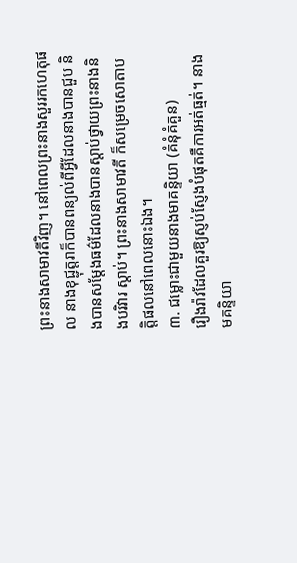ព្រះនាងសាមាវតីវិញ។ នៅពេលព្រះនាងសួររកហេតុផល នាងខុជ្ជុត្តរាក៏បានពន្យល់ពីអ្វីដែលនាងបានជួប និងបានសម្តែងធម៌ដែលនាងបានស្តាប់ថ្វាយព្រះនាងនិងបរិវារ ស្តាប់។ ព្រះនាងសាមាវតី ក៏សម្រេចសោតាបត្តិផលនៅពេលនោះឯង។
៣. ជម្លោះជាមួយនាងមាគន្ទិយា (គំនុំគំគួន)
រឿងរ៉ាវដែលគួរឱ្យស្ញប់ស្ញែងបំផុតគឺការអត់ធ្មត់។ នាងមគន្ទិយា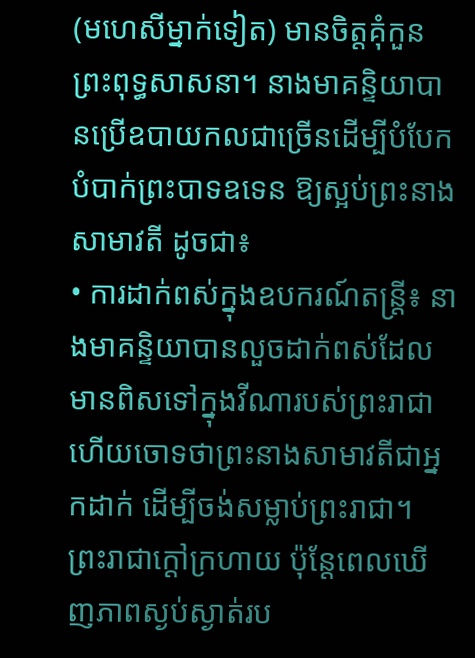(មហេសីម្នាក់ទៀត) មានចិត្តគុំកួនព្រះពុទ្ធសាសនា។ នាងមាគន្ទិយាបានប្រើឧបាយកលជាច្រើនដើម្បីបំបែកបំបាក់ព្រះបាទឧទេន ឱ្យស្អប់ព្រះនាងសាមាវតី ដូចជា៖
• ការដាក់ពស់ក្នុងឧបករណ៍តន្ត្រី៖ នាងមាគន្ទិយាបានលួចដាក់ពស់ដែលមានពិសទៅក្នុងវីណារបស់ព្រះរាជា ហើយចោទថាព្រះនាងសាមាវតីជាអ្នកដាក់ ដើម្បីចង់សម្លាប់ព្រះរាជា។ ព្រះរាជាក្ដៅក្រហាយ ប៉ុន្តែពេលឃើញភាពស្ងប់ស្ងាត់រប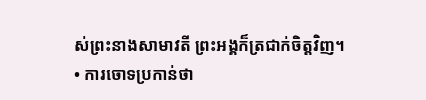ស់ព្រះនាងសាមាវតី ព្រះអង្គក៏ត្រជាក់ចិត្តវិញ។
• ការចោទប្រកាន់ថា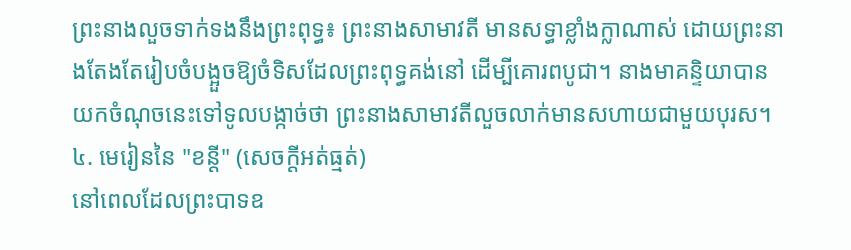ព្រះនាងលួចទាក់ទងនឹងព្រះពុទ្ធ៖ ព្រះនាងសាមាវតី មានសទ្ធាខ្លាំងក្លាណាស់ ដោយព្រះនាងតែងតែរៀបចំបង្អួចឱ្យចំទិសដែលព្រះពុទ្ធគង់នៅ ដើម្បីគោរពបូជា។ នាងមាគន្ទិយាបានយកចំណុចនេះទៅទូលបង្កាច់ថា ព្រះនាងសាមាវតីលួចលាក់មានសហាយជាមួយបុរស។
៤. មេរៀននៃ "ខន្តី" (សេចក្តីអត់ធ្មត់)
នៅពេលដែលព្រះបាទឧ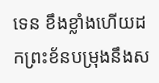ទេន ខឹងខ្លាំងហើយដកព្រះខ័នបម្រុងនឹងស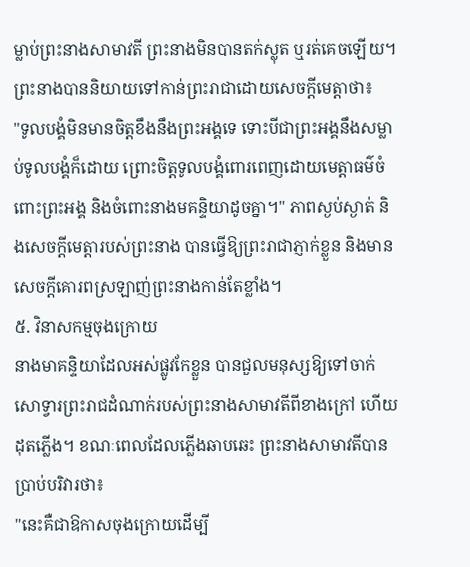ម្លាប់ព្រះនាងសាមាវតី ព្រះនាងមិនបានតក់ស្លុត ឬរត់គេចឡើយ។ ព្រះនាងបាននិយាយទៅកាន់ព្រះរាជាដោយសេចក្តីមេត្តាថា៖
"ទូលបង្គំមិនមានចិត្តខឹងនឹងព្រះអង្គទេ ទោះបីជាព្រះអង្គនឹងសម្លាប់ទូលបង្គំក៏ដោយ ព្រោះចិត្តទូលបង្គំពោរពេញដោយមេត្តាធម៌ចំពោះព្រះអង្គ និងចំពោះនាងមគន្ទិយាដូចគ្នា។" ភាពស្ងប់ស្ងាត់ និងសេចក្តីមេត្តារបស់ព្រះនាង បានធ្វើឱ្យព្រះរាជាភ្ញាក់ខ្លួន និងមានសេចក្តីគោរពស្រឡាញ់ព្រះនាងកាន់តែខ្លាំង។
៥. វិនាសកម្មចុងក្រោយ
នាងមាគន្ទិយាដែលអស់ផ្លូវកែខ្លួន បានជួលមនុស្សឱ្យទៅចាក់សោទ្វារព្រះរាជដំណាក់របស់ព្រះនាងសាមាវតីពីខាងក្រៅ ហើយដុតភ្លើង។ ខណៈពេលដែលភ្លើងឆាបឆេះ ព្រះនាងសាមាវតីបានប្រាប់បរិវារថា៖
"នេះគឺជាឱកាសចុងក្រោយដើម្បី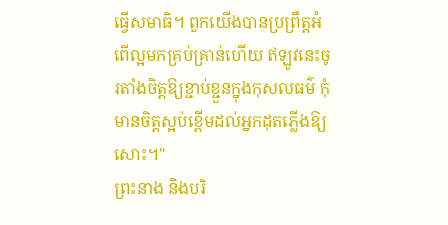ធ្វើសមាធិ។ ពួកយើងបានប្រព្រឹត្តអំពើល្អមកគ្រប់គ្រាន់ហើយ ឥឡូវនេះចូរតាំងចិត្តឱ្យខ្ជាប់ខ្ជួនក្នុងកុសលធម៌ កុំមានចិត្តស្អប់ខ្ពើមដល់អ្នកដុតភ្លើងឱ្យសោះ។"
ព្រះនាង និងបរិ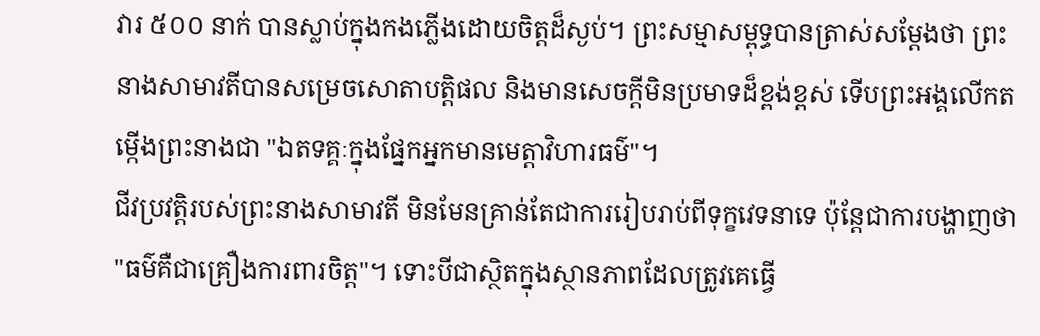វារ ៥០០ នាក់ បានស្លាប់ក្នុងកងភ្លើងដោយចិត្តដ៏ស្ងប់។ ព្រះសម្មាសម្ពុទ្ធបានត្រាស់សម្តែងថា ព្រះនាងសាមាវតីបានសម្រេចសោតាបត្តិផល និងមានសេចក្តីមិនប្រមាទដ៏ខ្ពង់ខ្ពស់ ទើបព្រះអង្គលើកតម្កើងព្រះនាងជា "ឯតទគ្គៈក្នុងផ្នែកអ្នកមានមេត្តាវិហារធម៌"។
ជីវប្រវត្តិរបស់ព្រះនាងសាមាវតី មិនមែនគ្រាន់តែជាការរៀបរាប់ពីទុក្ខវេទនាទេ ប៉ុន្តែជាការបង្ហាញថា "ធម៌គឺជាគ្រឿងការពារចិត្ត"។ ទោះបីជាស្ថិតក្នុងស្ថានភាពដែលត្រូវគេធ្វើ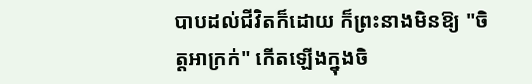បាបដល់ជីវិតក៏ដោយ ក៏ព្រះនាងមិនឱ្យ "ចិត្តអាក្រក់" កើតឡើងក្នុងចិ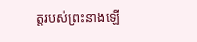ត្តរបស់ព្រះនាងឡើ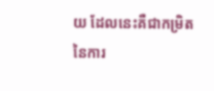យ ដែលនេះគឺជាកម្រិតនៃការ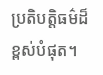ប្រតិបត្តិធម៌ដ៏ខ្ពស់បំផុត។